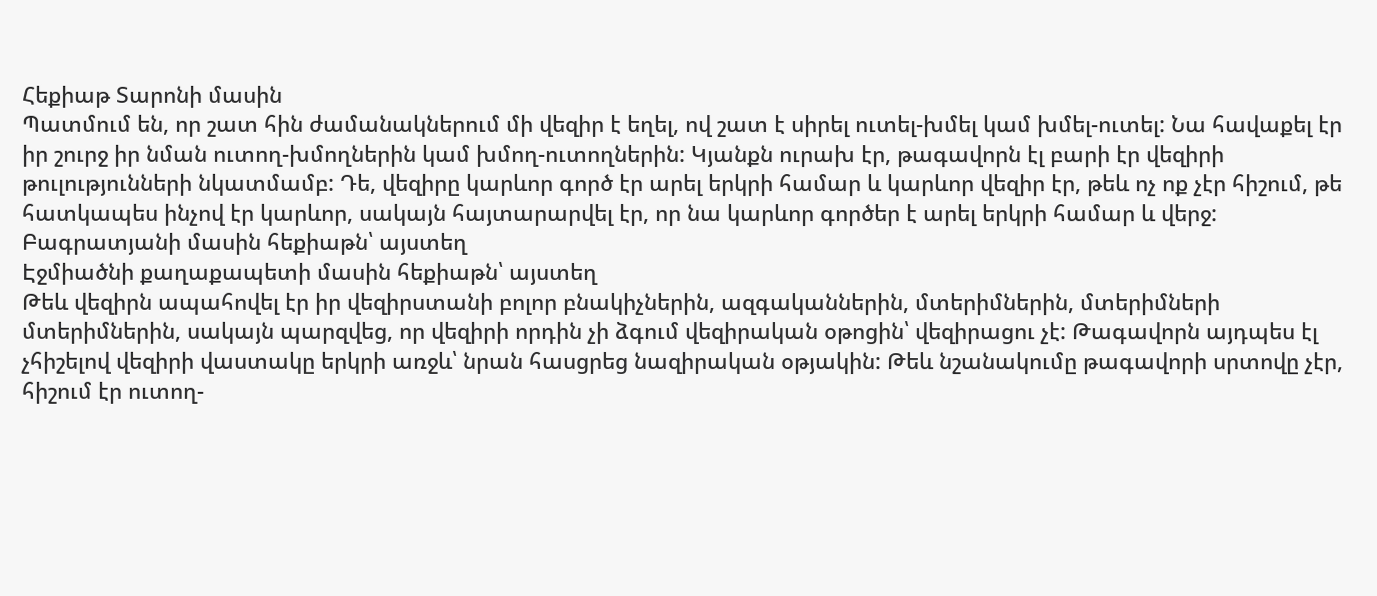Հեքիաթ Տարոնի մասին
Պատմում են, որ շատ հին ժամանակներում մի վեզիր է եղել, ով շատ է սիրել ուտել-խմել կամ խմել-ուտել: Նա հավաքել էր իր շուրջ իր նման ուտող-խմողներին կամ խմող-ուտողներին: Կյանքն ուրախ էր, թագավորն էլ բարի էր վեզիրի թուլությունների նկատմամբ: Դե, վեզիրը կարևոր գործ էր արել երկրի համար և կարևոր վեզիր էր, թեև ոչ ոք չէր հիշում, թե հատկապես ինչով էր կարևոր, սակայն հայտարարվել էր, որ նա կարևոր գործեր է արել երկրի համար և վերջ:
Բագրատյանի մասին հեքիաթն՝ այստեղ
Էջմիածնի քաղաքապետի մասին հեքիաթն՝ այստեղ
Թեև վեզիրն ապահովել էր իր վեզիրստանի բոլոր բնակիչներին, ազգականներին, մտերիմներին, մտերիմների մտերիմներին, սակայն պարզվեց, որ վեզիրի որդին չի ձգում վեզիրական օթոցին՝ վեզիրացու չէ: Թագավորն այդպես էլ չհիշելով վեզիրի վաստակը երկրի առջև՝ նրան հասցրեց նազիրական օթյակին: Թեև նշանակումը թագավորի սրտովը չէր, հիշում էր ուտող-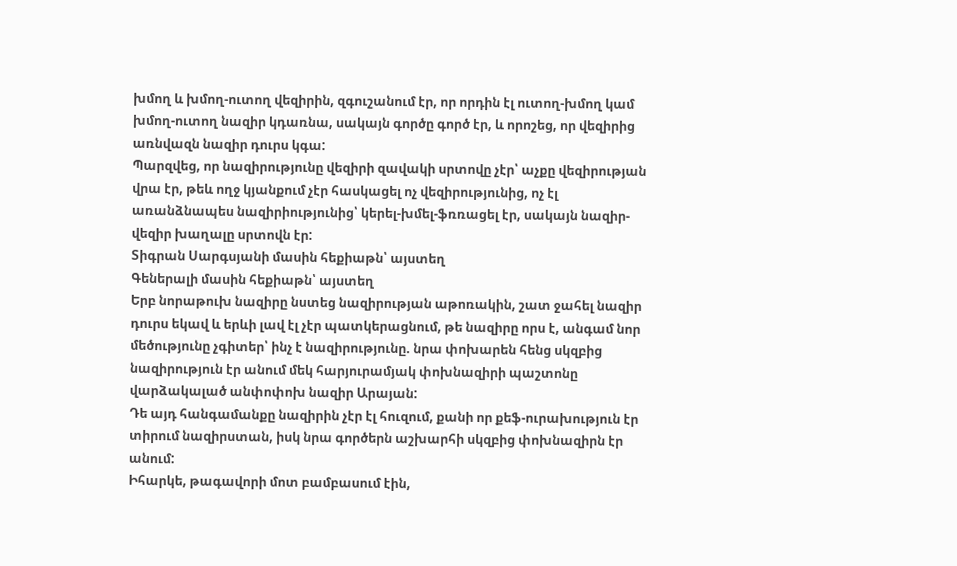խմող և խմող-ուտող վեզիրին, զգուշանում էր, որ որդին էլ ուտող-խմող կամ խմող-ուտող նազիր կդառնա, սակայն գործը գործ էր, և որոշեց, որ վեզիրից առնվազն նազիր դուրս կգա:
Պարզվեց, որ նազիրությունը վեզիրի զավակի սրտովը չէր՝ աչքը վեզիրության վրա էր, թեև ողջ կյանքում չէր հասկացել ոչ վեզիրությունից, ոչ էլ առանձնապես նազիրիությունից՝ կերել-խմել-ֆռռացել էր, սակայն նազիր-վեզիր խաղալը սրտովն էր:
Տիգրան Սարգսյանի մասին հեքիաթն՝ այստեղ
Գեներալի մասին հեքիաթն՝ այստեղ
Երբ նորաթուխ նազիրը նստեց նազիրության աթոռակին, շատ ջահել նազիր դուրս եկավ և երևի լավ էլ չէր պատկերացնում, թե նազիրը որս է, անգամ նոր մեծությունը չգիտեր՝ ինչ է նազիրությունը. նրա փոխարեն հենց սկզբից նազիրություն էր անում մեկ հարյուրամյակ փոխնազիրի պաշտոնը վարձակալած անփոփոխ նազիր Արայան:
Դե այդ հանգամանքը նազիրին չէր էլ հուզում, քանի որ քեֆ-ուրախություն էր տիրում նազիրստան, իսկ նրա գործերն աշխարհի սկզբից փոխնազիրն էր անում:
Իհարկե, թագավորի մոտ բամբասում էին,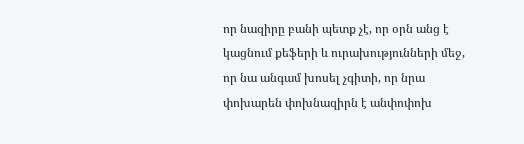որ նազիրը բանի պետք չէ, որ օրն անց է կացնում քեֆերի և ուրախությունների մեջ, որ նա անգամ խոսել չգիտի, որ նրա փոխարեն փոխնազիրն է անփոփոխ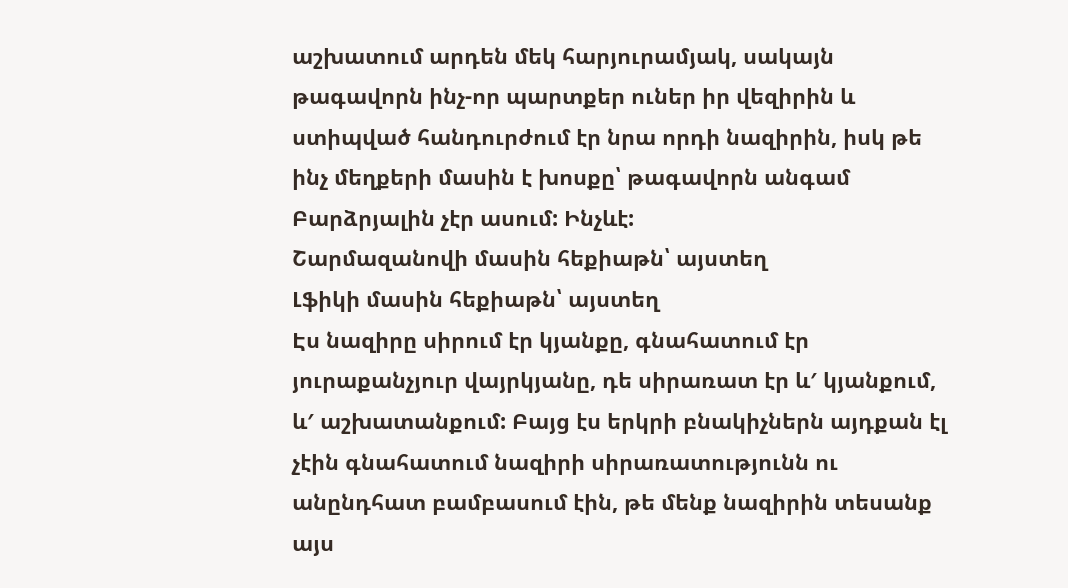աշխատում արդեն մեկ հարյուրամյակ, սակայն թագավորն ինչ-որ պարտքեր ուներ իր վեզիրին և ստիպված հանդուրժում էր նրա որդի նազիրին, իսկ թե ինչ մեղքերի մասին է խոսքը՝ թագավորն անգամ Բարձրյալին չէր ասում: Ինչևէ:
Շարմազանովի մասին հեքիաթն՝ այստեղ
Լֆիկի մասին հեքիաթն՝ այստեղ
Էս նազիրը սիրում էր կյանքը, գնահատում էր յուրաքանչյուր վայրկյանը, դե սիրառատ էր և′ կյանքում, և′ աշխատանքում: Բայց էս երկրի բնակիչներն այդքան էլ չէին գնահատում նազիրի սիրառատությունն ու անընդհատ բամբասում էին, թե մենք նազիրին տեսանք այս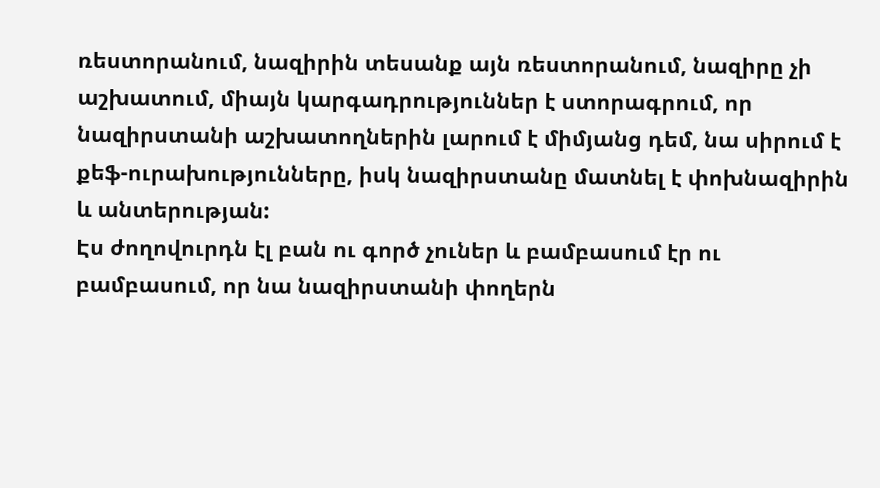ռեստորանում, նազիրին տեսանք այն ռեստորանում, նազիրը չի աշխատում, միայն կարգադրություններ է ստորագրում, որ նազիրստանի աշխատողներին լարում է միմյանց դեմ, նա սիրում է քեֆ-ուրախությունները, իսկ նազիրստանը մատնել է փոխնազիրին և անտերության:
Էս ժողովուրդն էլ բան ու գործ չուներ և բամբասում էր ու բամբասում, որ նա նազիրստանի փողերն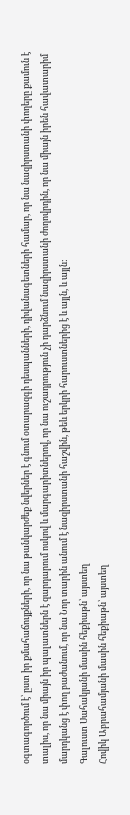օգտագործում է՝ ըստ իր քմահաճույքների, որ նա թանկարժեք նվերներ է գնում օտարազգի դեսպանների, դիվանագետների համար, որ նա նազիրստանի փողերը քամուն է տալիս, որ նա միայն իր պալատներն է զարդարում ոսկով և մարգարիտներով, որ նա ուշադրություն չի դարձնում նազիրստանի ժողովրդին, որ նա միայն իրեն հավատարիմ մարդկանց է փող բաժանում, որ նա Նոր տարին անում է նազիրստանի հաշվին, թեև երկրի հարուստներից է և այլն, և այլն:
Գալուստ Սահակյանի մասին հեքիաթն՝ այստեղ
Հովիկ Աբրահամյանի մասին հեքիաթն՝ այստեղ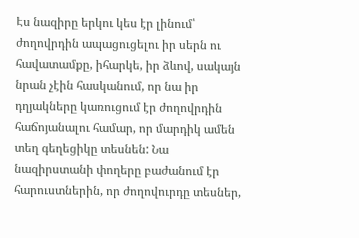Էս նազիրը երկու կես էր լինում՝ ժողովրդին ապացուցելու իր սերն ու հավատամքը, իհարկե, իր ձևով, սակայն նրան չէին հասկանում, որ նա իր դղյակները կառուցում էր ժողովրդին հաճոյանալու համար, որ մարդիկ ամեն տեղ գեղեցիկը տեսնեն: Նա նազիրստանի փողերը բաժանում էր հարուստներին, որ ժողովուրդը տեսներ,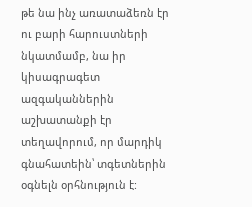թե նա ինչ առատաձեռն էր ու բարի հարուստների նկատմամբ, նա իր կիսագրագետ ազգականներին աշխատանքի էր տեղավորում, որ մարդիկ գնահատեին՝ տգետներին օգնելն օրհնություն է: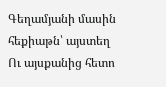Գեղամյանի մասին հեքիաթն՝ այստեղ
Ու այսքանից հետո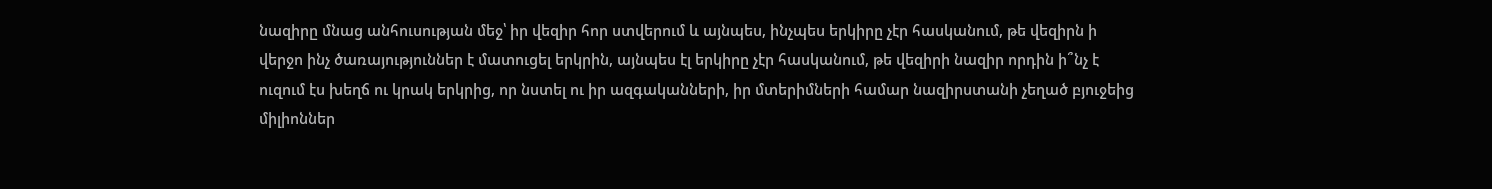նազիրը մնաց անհուսության մեջ՝ իր վեզիր հոր ստվերում և այնպես, ինչպես երկիրը չէր հասկանում, թե վեզիրն ի վերջո ինչ ծառայություններ է մատուցել երկրին, այնպես էլ երկիրը չէր հասկանում, թե վեզիրի նազիր որդին ի՞նչ է ուզում էս խեղճ ու կրակ երկրից, որ նստել ու իր ազգականների, իր մտերիմների համար նազիրստանի չեղած բյուջեից միլիոններ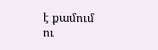է քամում ու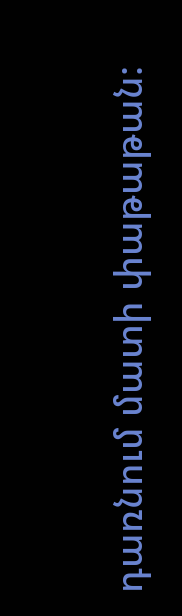դառնում մատի փաթաթան: